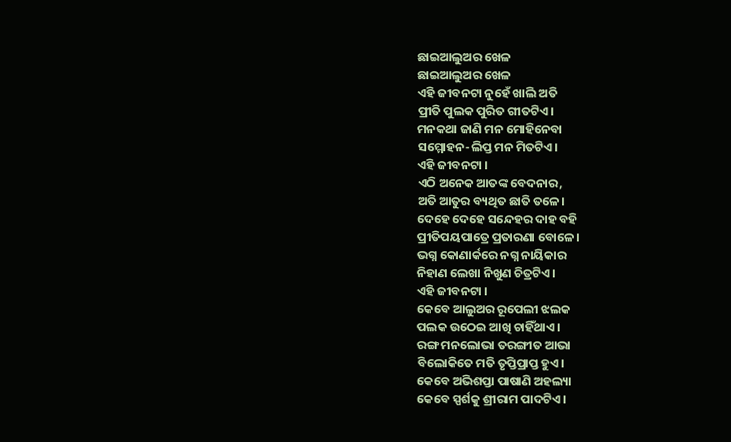ଛାଇଆଲୁଅର ଖେଳ
ଛାଇଆଲୁଅର ଖେଳ
ଏହି ଜୀବନଟା ନୁହେଁ ଖାଲି ଅତି
ପ୍ରୀତି ପୁଲକ ପୁରିତ ଗୀତଟିଏ।
ମନକଥା ଜାଣି ମନ ମୋହିନେବା
ସମ୍ମୋହନ-ଲିପ୍ତ ମନ ମିତଟିଏ।
ଏହି ଜୀବନଟା ।
ଏଠି ଅନେକ ଆତଙ୍କ ବେଦନାର,
ଅତି ଆତୁର ବ୍ୟଥିତ ଛାତି ତଳେ।
ଦେହେ ଦେହେ ସନ୍ଦେହର ଦାହ ବହି
ପ୍ରୀତିପୟପାତ୍ରେ ପ୍ରତାରଣା ବୋଳେ।
ଭଗ୍ନ କୋଣାର୍କରେ ନଗ୍ନ ନାୟିକାର
ନିହାଣ ଲେଖା ନିଖୁଣ ଚିତ୍ରଟିଏ।
ଏହି ଜୀବନଟା ।
କେବେ ଆଲୁଅର ରୂପେଲୀ ଝଲକ
ପଲକ ଉଠେଇ ଆଖି ଚାହିଁଥାଏ।
ରଙ୍ଗ ମନଲୋଭା ତରଙ୍ଗୀତ ଆଭା
ବିଲୋକିତେ ମତି ତୃପ୍ତିପ୍ରାପ୍ତ ହୁଏ।
କେବେ ଅଭିଶପ୍ତା ପାଷାଣି ଅହଲ୍ୟା
କେବେ ସ୍ପର୍ଶକୁ ଶ୍ରୀରାମ ପାଦଟିଏ।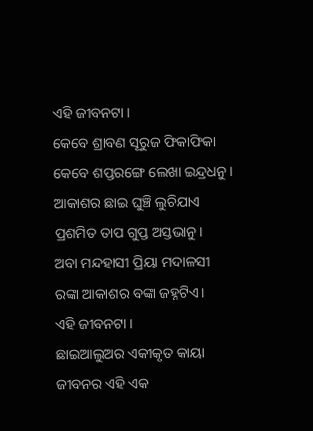ଏହି ଜୀବନଟା ।
କେବେ ଶ୍ରାବଣ ସୂରୁଜ ଫିକାଫିକା
କେବେ ଶପ୍ତରଙ୍ଗେ ଲେଖା ଇନ୍ଦ୍ରଧନୁ।
ଆକାଶର ଛାଇ ଘୁଞ୍ଚି ଲୁଚିଯାଏ
ପ୍ରଶମିତ ତାପ ଗୁପ୍ତ ଅସ୍ତଭାନୁ।
ଅବା ମନ୍ଦହାସୀ ପ୍ରିୟା ମଦାଳସୀ
ରଙ୍କା ଆକାଶର ବଙ୍କା ଜହ୍ନଟିଏ।
ଏହି ଜୀବନଟା ।
ଛାଇଆଲୁଅର ଏକୀକୃତ କାୟା
ଜୀବନର ଏହି ଏକ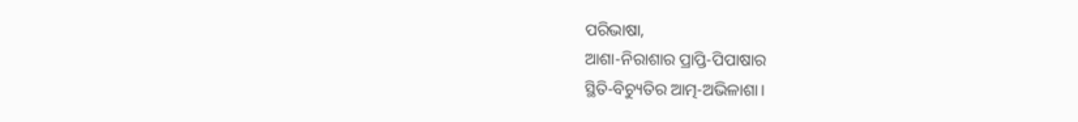ପରିଭାଷା,
ଆଶା-ନିରାଶାର ପ୍ରାପ୍ତି-ପିପାଷାର
ସ୍ଥିତି-ବିଚ୍ୟୁତିର ଆତ୍ମ-ଅଭିଳାଶା।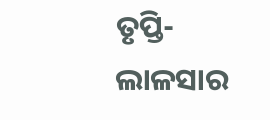ତୃପ୍ତି-ଲାଳସାର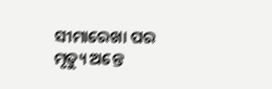ସୀମାରେଖା ପର
ମୃତ୍ୟୁ ଅନ୍ତେ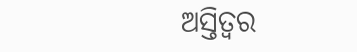ଅସ୍ତିତ୍ୱର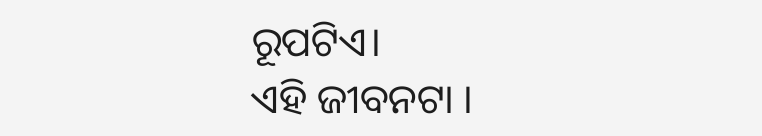ରୂପଟିଏ।
ଏହି ଜୀବନଟା ।